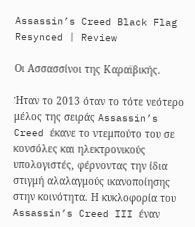Assassin’s Creed Black Flag Resynced | Review

Οι Ασσασσίνοι της Καραϊβικής.

Ήταν το 2013 όταν το τότε νεότερο μέλος της σειράς Assassin’s Creed έκανε το ντεμπούτο του σε κονσόλες και ηλεκτρονικούς υπολογιστές, φέρνοντας την ίδια στιγμή αλαλαγμούς ικανοποίησης στην κοινότητα. Η κυκλοφορία του Assassin’s Creed III έναν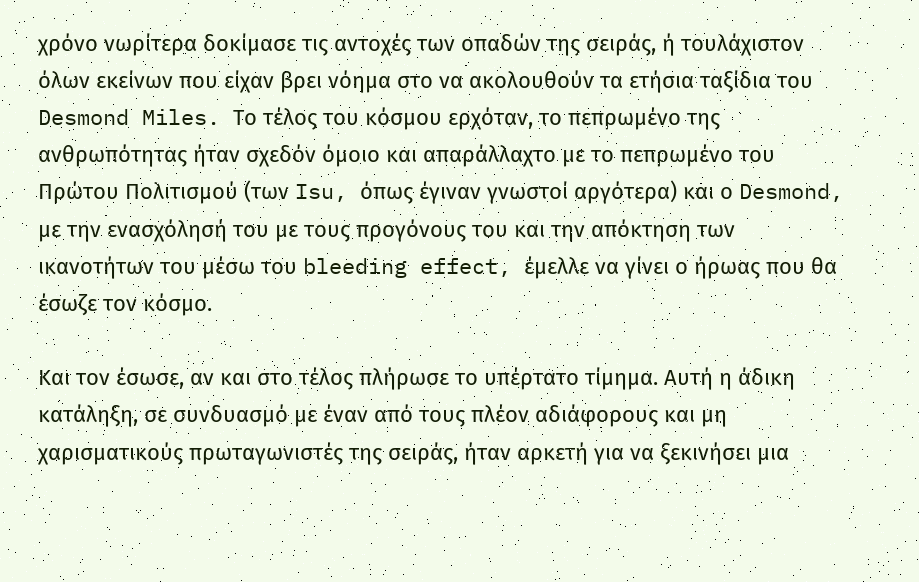χρόνο νωρίτερα δοκίμασε τις αντοχές των οπαδών της σειράς, ή τουλάχιστον όλων εκείνων που είχαν βρει νόημα στο να ακολουθούν τα ετήσια ταξίδια του Desmond Miles. Το τέλος του κόσμου ερχόταν, το πεπρωμένο της ανθρωπότητας ήταν σχεδόν όμοιο και απαράλλαχτο με το πεπρωμένο του Πρώτου Πολιτισμού (των Isu, όπως έγιναν γνωστοί αργότερα) και ο Desmond, με την ενασχόλησή του με τους προγόνους του και την απόκτηση των ικανοτήτων του μέσω του bleeding effect, έμελλε να γίνει ο ήρωας που θα έσωζε τον κόσμο.

Και τον έσωσε, αν και στο τέλος πλήρωσε το υπέρτατο τίμημα. Αυτή η άδικη κατάληξη, σε συνδυασμό με έναν από τους πλέον αδιάφορους και μη χαρισματικούς πρωταγωνιστές της σειράς, ήταν αρκετή για να ξεκινήσει μια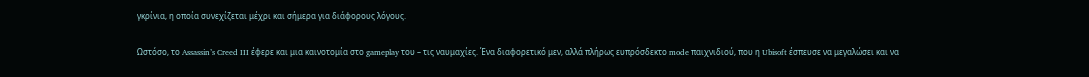γκρίνια, η οποία συνεχίζεται μέχρι και σήμερα για διάφορους λόγους.

Ωστόσο, το Assassin’s Creed III έφερε και μια καινοτομία στο gameplay του – τις ναυμαχίες. Ένα διαφορετικό μεν, αλλά πλήρως ευπρόσδεκτο mode παιχνιδιού, που η Ubisoft έσπευσε να μεγαλώσει και να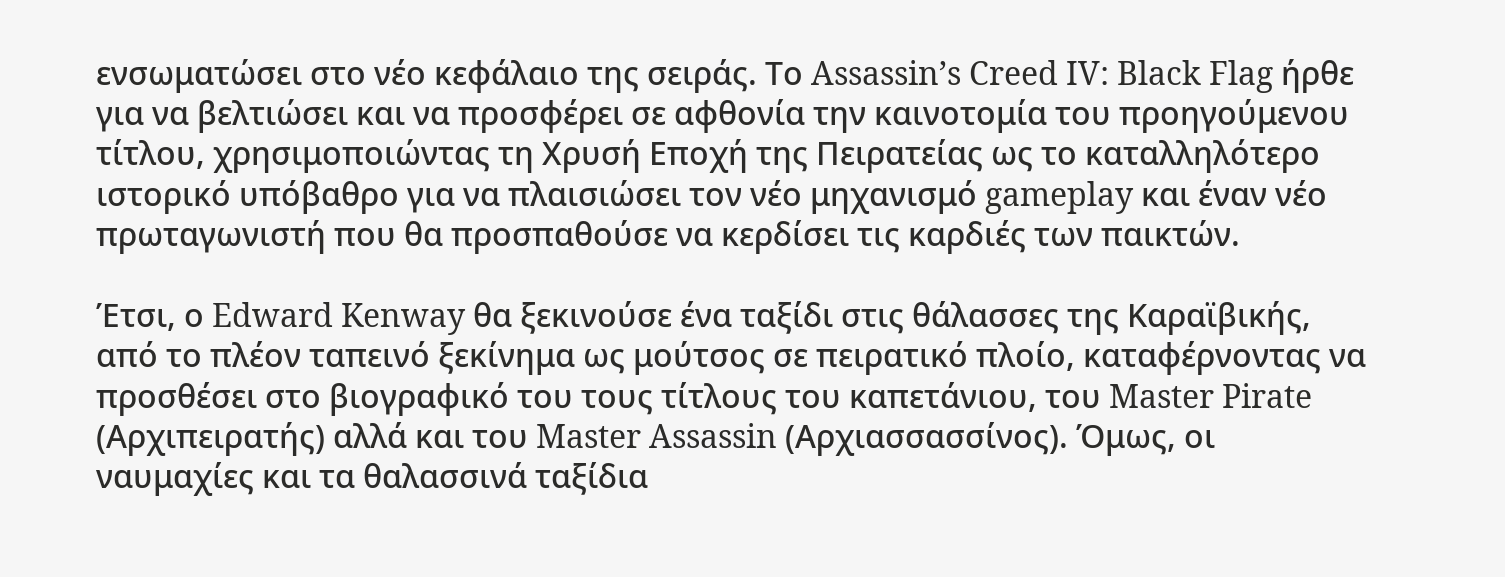ενσωματώσει στο νέο κεφάλαιο της σειράς. Το Assassin’s Creed IV: Black Flag ήρθε για να βελτιώσει και να προσφέρει σε αφθονία την καινοτομία του προηγούμενου τίτλου, χρησιμοποιώντας τη Χρυσή Εποχή της Πειρατείας ως το καταλληλότερο ιστορικό υπόβαθρο για να πλαισιώσει τον νέο μηχανισμό gameplay και έναν νέο πρωταγωνιστή που θα προσπαθούσε να κερδίσει τις καρδιές των παικτών.

Έτσι, ο Edward Kenway θα ξεκινούσε ένα ταξίδι στις θάλασσες της Καραϊβικής, από το πλέον ταπεινό ξεκίνημα ως μούτσος σε πειρατικό πλοίο, καταφέρνοντας να προσθέσει στο βιογραφικό του τους τίτλους του καπετάνιου, του Master Pirate (Αρχιπειρατής) αλλά και του Master Assassin (Αρχιασσασσίνος). Όμως, οι ναυμαχίες και τα θαλασσινά ταξίδια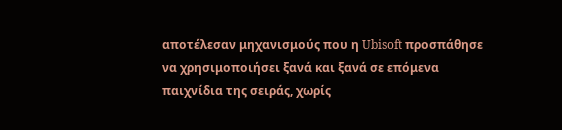αποτέλεσαν μηχανισμούς που η Ubisoft προσπάθησε να χρησιμοποιήσει ξανά και ξανά σε επόμενα παιχνίδια της σειράς, χωρίς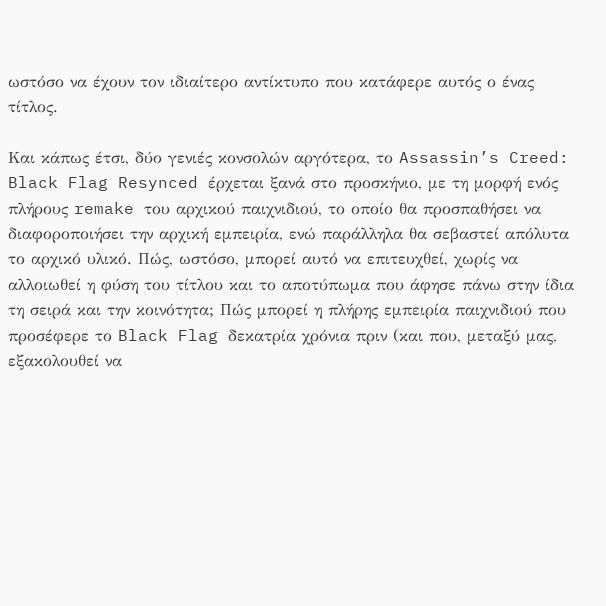ωστόσο να έχουν τον ιδιαίτερο αντίκτυπο που κατάφερε αυτός ο ένας τίτλος.

Και κάπως έτσι, δύο γενιές κονσολών αργότερα, το Assassin’s Creed: Black Flag Resynced έρχεται ξανά στο προσκήνιο, με τη μορφή ενός πλήρους remake του αρχικού παιχνιδιού, το οποίο θα προσπαθήσει να διαφοροποιήσει την αρχική εμπειρία, ενώ παράλληλα θα σεβαστεί απόλυτα το αρχικό υλικό. Πώς, ωστόσο, μπορεί αυτό να επιτευχθεί, χωρίς να αλλοιωθεί η φύση του τίτλου και το αποτύπωμα που άφησε πάνω στην ίδια τη σειρά και την κοινότητα; Πώς μπορεί η πλήρης εμπειρία παιχνιδιού που προσέφερε το Black Flag δεκατρία χρόνια πριν (και που, μεταξύ μας, εξακολουθεί να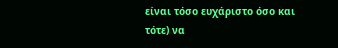είναι τόσο ευχάριστο όσο και τότε) να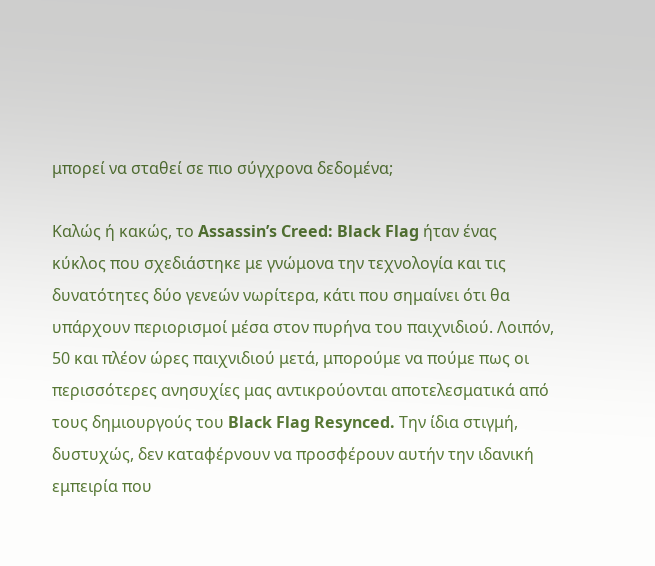μπορεί να σταθεί σε πιο σύγχρονα δεδομένα;

Καλώς ή κακώς, το Assassin’s Creed: Black Flag ήταν ένας κύκλος που σχεδιάστηκε με γνώμονα την τεχνολογία και τις δυνατότητες δύο γενεών νωρίτερα, κάτι που σημαίνει ότι θα υπάρχουν περιορισμοί μέσα στον πυρήνα του παιχνιδιού. Λοιπόν, 50 και πλέον ώρες παιχνιδιού μετά, μπορούμε να πούμε πως οι περισσότερες ανησυχίες μας αντικρούονται αποτελεσματικά από τους δημιουργούς του Black Flag Resynced. Την ίδια στιγμή, δυστυχώς, δεν καταφέρνουν να προσφέρουν αυτήν την ιδανική εμπειρία που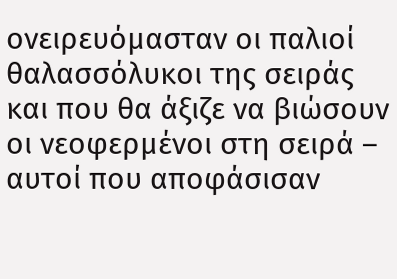ονειρευόμασταν οι παλιοί θαλασσόλυκοι της σειράς και που θα άξιζε να βιώσουν οι νεοφερμένοι στη σειρά – αυτοί που αποφάσισαν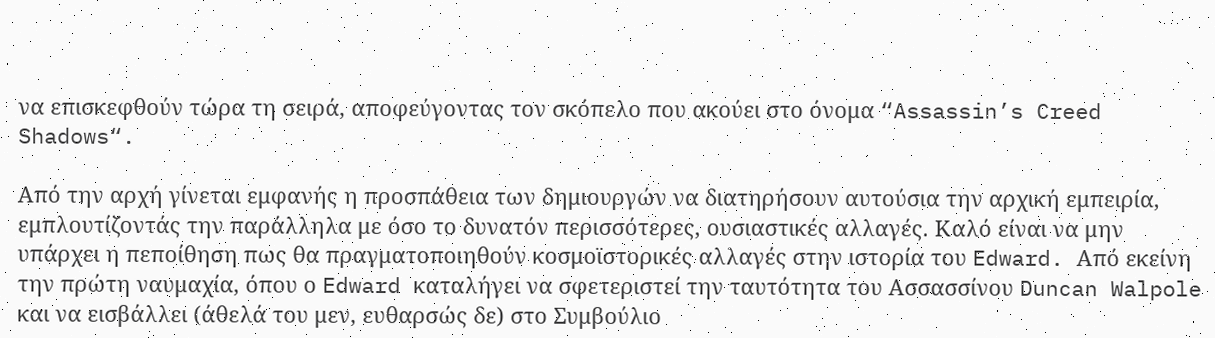να επισκεφθούν τώρα τη σειρά, αποφεύγοντας τον σκόπελο που ακούει στο όνομα “Assassin’s Creed Shadows“.

Από την αρχή γίνεται εμφανής η προσπάθεια των δημιουργών να διατηρήσουν αυτούσια την αρχική εμπειρία, εμπλουτίζοντάς την παράλληλα με όσο το δυνατόν περισσότερες, ουσιαστικές αλλαγές. Καλό είναι να μην υπάρχει η πεποίθηση πως θα πραγματοποιηθούν κοσμοϊστορικές αλλαγές στην ιστορία του Edward. Από εκείνη την πρώτη ναυμαχία, όπου ο Edward καταλήγει να σφετεριστεί την ταυτότητα του Ασσασσίνου Duncan Walpole και να εισβάλλει (άθελά του μεν, ευθαρσώς δε) στο Συμβούλιο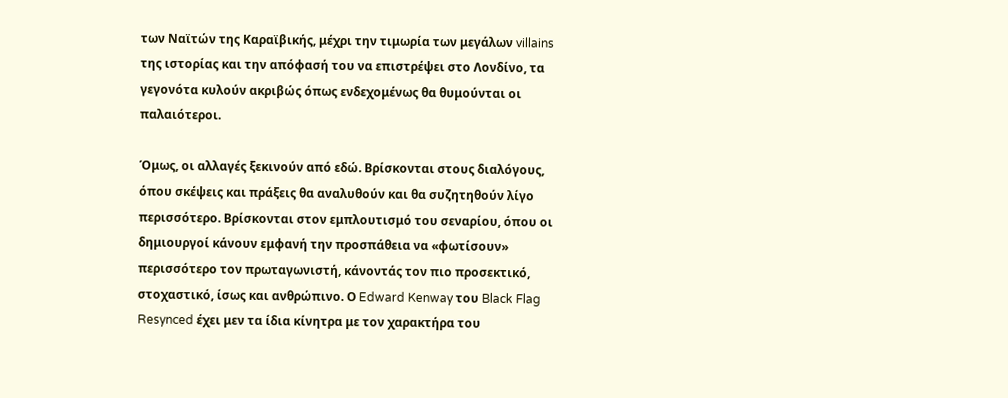των Ναϊτών της Καραϊβικής, μέχρι την τιμωρία των μεγάλων villains της ιστορίας και την απόφασή του να επιστρέψει στο Λονδίνο, τα γεγονότα κυλούν ακριβώς όπως ενδεχομένως θα θυμούνται οι παλαιότεροι.

Όμως, οι αλλαγές ξεκινούν από εδώ. Βρίσκονται στους διαλόγους, όπου σκέψεις και πράξεις θα αναλυθούν και θα συζητηθούν λίγο περισσότερο. Βρίσκονται στον εμπλουτισμό του σεναρίου, όπου οι δημιουργοί κάνουν εμφανή την προσπάθεια να «φωτίσουν» περισσότερο τον πρωταγωνιστή, κάνοντάς τον πιο προσεκτικό, στοχαστικό, ίσως και ανθρώπινο. Ο Edward Kenway του Black Flag Resynced έχει μεν τα ίδια κίνητρα με τον χαρακτήρα του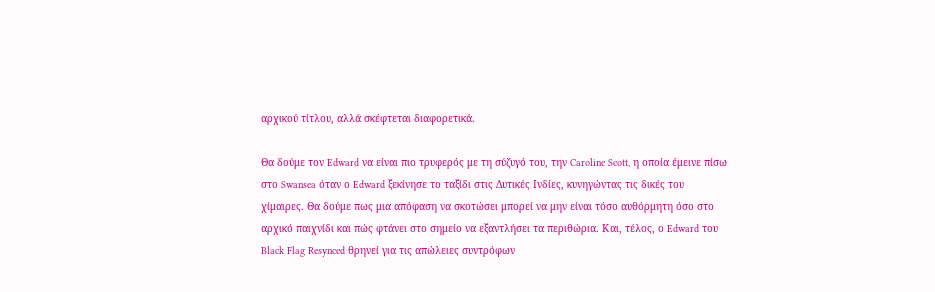αρχικού τίτλου, αλλά σκέφτεται διαφορετικά.

Θα δούμε τον Edward να είναι πιο τρυφερός με τη σύζυγό του, την Caroline Scott, η οποία έμεινε πίσω στο Swansea όταν ο Edward ξεκίνησε το ταξίδι στις Δυτικές Ινδίες, κυνηγώντας τις δικές του χίμαιρες. Θα δούμε πως μια απόφαση να σκοτώσει μπορεί να μην είναι τόσο αυθόρμητη όσο στο αρχικό παιχνίδι και πώς φτάνει στο σημείο να εξαντλήσει τα περιθώρια. Και, τέλος, ο Edward του Black Flag Resynced θρηνεί για τις απώλειες συντρόφων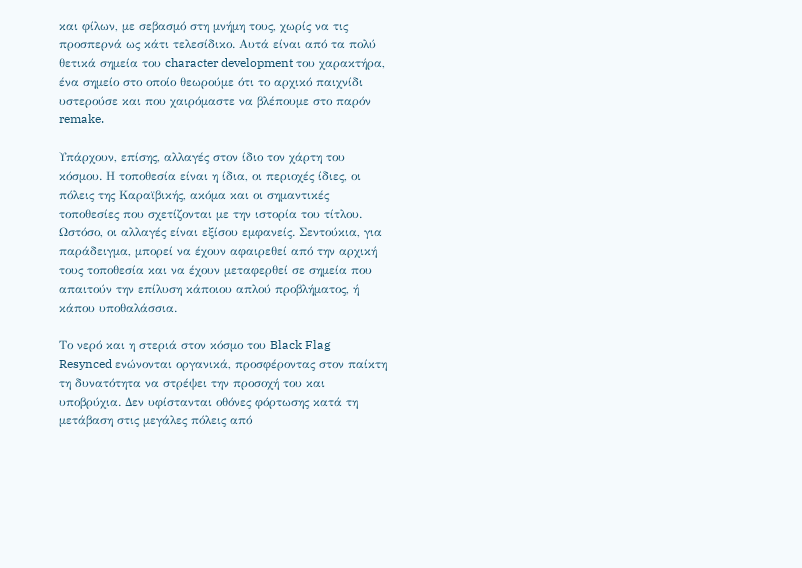και φίλων, με σεβασμό στη μνήμη τους, χωρίς να τις προσπερνά ως κάτι τελεσίδικο. Αυτά είναι από τα πολύ θετικά σημεία του character development του χαρακτήρα, ένα σημείο στο οποίο θεωρούμε ότι το αρχικό παιχνίδι υστερούσε και που χαιρόμαστε να βλέπουμε στο παρόν remake.

Υπάρχουν, επίσης, αλλαγές στον ίδιο τον χάρτη του κόσμου. Η τοποθεσία είναι η ίδια, οι περιοχές ίδιες, οι πόλεις της Καραϊβικής, ακόμα και οι σημαντικές τοποθεσίες που σχετίζονται με την ιστορία του τίτλου. Ωστόσο, οι αλλαγές είναι εξίσου εμφανείς. Σεντούκια, για παράδειγμα, μπορεί να έχουν αφαιρεθεί από την αρχική τους τοποθεσία και να έχουν μεταφερθεί σε σημεία που απαιτούν την επίλυση κάποιου απλού προβλήματος, ή κάπου υποθαλάσσια.

Το νερό και η στεριά στον κόσμο του Black Flag Resynced ενώνονται οργανικά, προσφέροντας στον παίκτη τη δυνατότητα να στρέψει την προσοχή του και υποβρύχια. Δεν υφίστανται οθόνες φόρτωσης κατά τη μετάβαση στις μεγάλες πόλεις από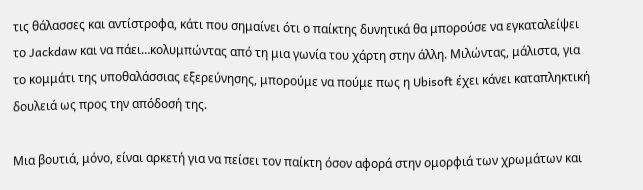τις θάλασσες και αντίστροφα, κάτι που σημαίνει ότι ο παίκτης δυνητικά θα μπορούσε να εγκαταλείψει το Jackdaw και να πάει…κολυμπώντας από τη μια γωνία του χάρτη στην άλλη. Μιλώντας, μάλιστα, για το κομμάτι της υποθαλάσσιας εξερεύνησης, μπορούμε να πούμε πως η Ubisoft έχει κάνει καταπληκτική δουλειά ως προς την απόδοσή της.

Μια βουτιά, μόνο, είναι αρκετή για να πείσει τον παίκτη όσον αφορά στην ομορφιά των χρωμάτων και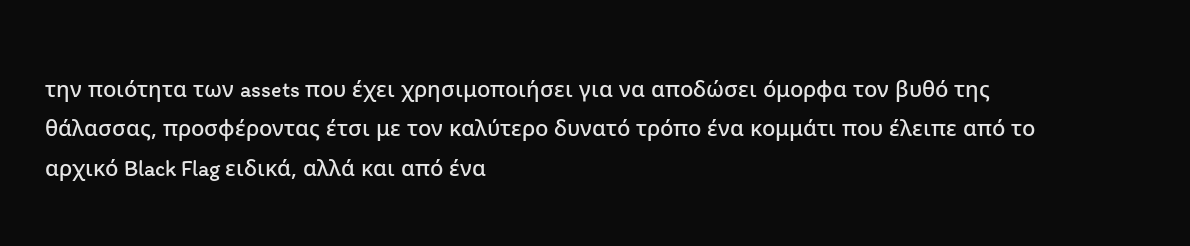την ποιότητα των assets που έχει χρησιμοποιήσει για να αποδώσει όμορφα τον βυθό της θάλασσας, προσφέροντας έτσι με τον καλύτερο δυνατό τρόπο ένα κομμάτι που έλειπε από το αρχικό Black Flag ειδικά, αλλά και από ένα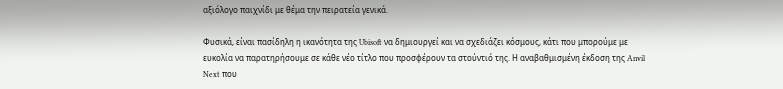αξιόλογο παιχνίδι με θέμα την πειρατεία γενικά.

Φυσικά, είναι πασίδηλη η ικανότητα της Ubisoft να δημιουργεί και να σχεδιάζει κόσμους, κάτι που μπορούμε με ευκολία να παρατηρήσουμε σε κάθε νέο τίτλο που προσφέρουν τα στούντιό της. Η αναβαθμισμένη έκδοση της Anvil Next που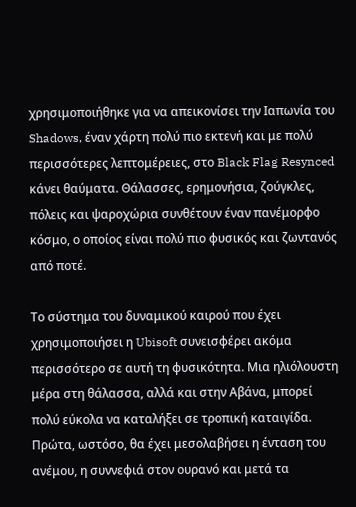χρησιμοποιήθηκε για να απεικονίσει την Ιαπωνία του Shadows, έναν χάρτη πολύ πιο εκτενή και με πολύ περισσότερες λεπτομέρειες, στο Black Flag Resynced κάνει θαύματα. Θάλασσες, ερημονήσια, ζούγκλες, πόλεις και ψαροχώρια συνθέτουν έναν πανέμορφο κόσμο, ο οποίος είναι πολύ πιο φυσικός και ζωντανός από ποτέ.

Το σύστημα του δυναμικού καιρού που έχει χρησιμοποιήσει η Ubisoft συνεισφέρει ακόμα περισσότερο σε αυτή τη φυσικότητα. Μια ηλιόλουστη μέρα στη θάλασσα, αλλά και στην Αβάνα, μπορεί πολύ εύκολα να καταλήξει σε τροπική καταιγίδα. Πρώτα, ωστόσο, θα έχει μεσολαβήσει η ένταση του ανέμου, η συννεφιά στον ουρανό και μετά τα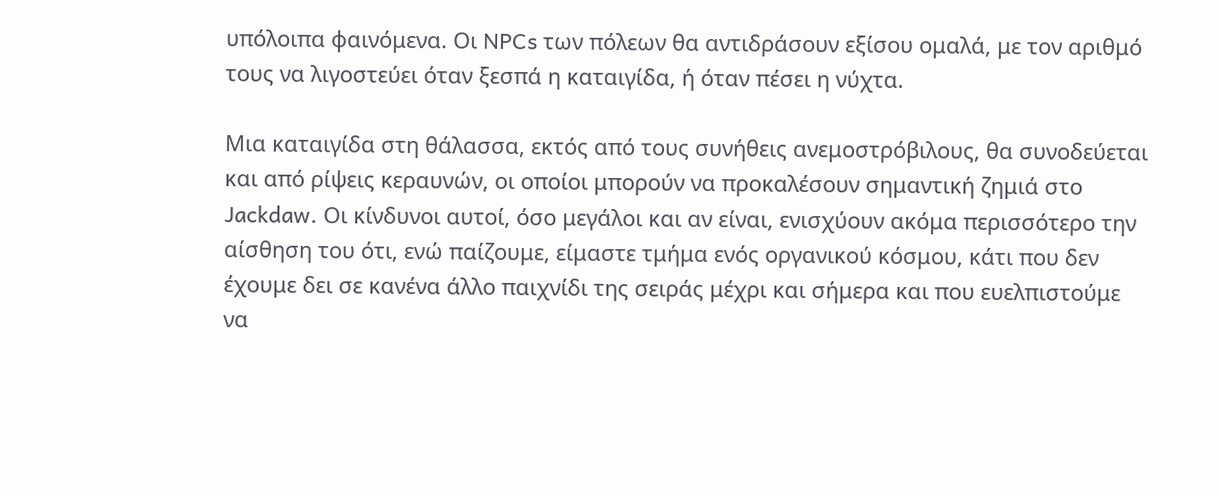υπόλοιπα φαινόμενα. Οι NPCs των πόλεων θα αντιδράσουν εξίσου ομαλά, με τον αριθμό τους να λιγοστεύει όταν ξεσπά η καταιγίδα, ή όταν πέσει η νύχτα.

Μια καταιγίδα στη θάλασσα, εκτός από τους συνήθεις ανεμοστρόβιλους, θα συνοδεύεται και από ρίψεις κεραυνών, οι οποίοι μπορούν να προκαλέσουν σημαντική ζημιά στο Jackdaw. Οι κίνδυνοι αυτοί, όσο μεγάλοι και αν είναι, ενισχύουν ακόμα περισσότερο την αίσθηση του ότι, ενώ παίζουμε, είμαστε τμήμα ενός οργανικού κόσμου, κάτι που δεν έχουμε δει σε κανένα άλλο παιχνίδι της σειράς μέχρι και σήμερα και που ευελπιστούμε να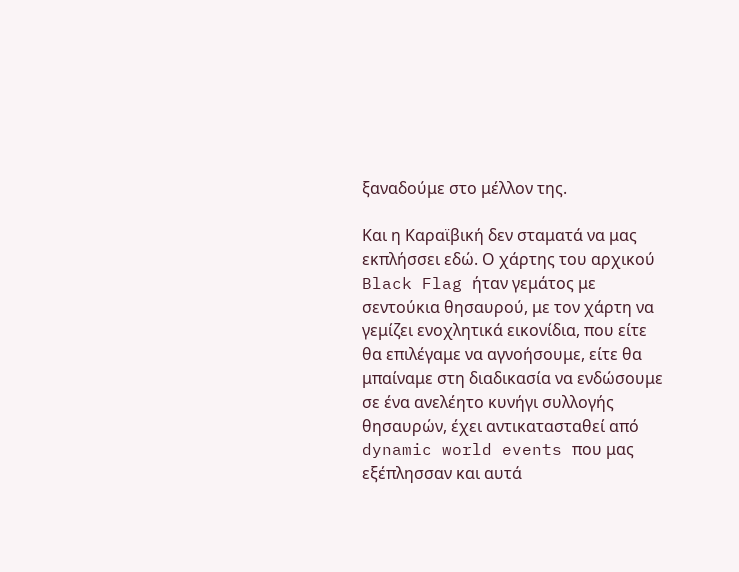ξαναδούμε στο μέλλον της.

Και η Καραϊβική δεν σταματά να μας εκπλήσσει εδώ. Ο χάρτης του αρχικού Black Flag ήταν γεμάτος με σεντούκια θησαυρού, με τον χάρτη να γεμίζει ενοχλητικά εικονίδια, που είτε θα επιλέγαμε να αγνοήσουμε, είτε θα μπαίναμε στη διαδικασία να ενδώσουμε σε ένα ανελέητο κυνήγι συλλογής θησαυρών, έχει αντικατασταθεί από dynamic world events που μας εξέπλησσαν και αυτά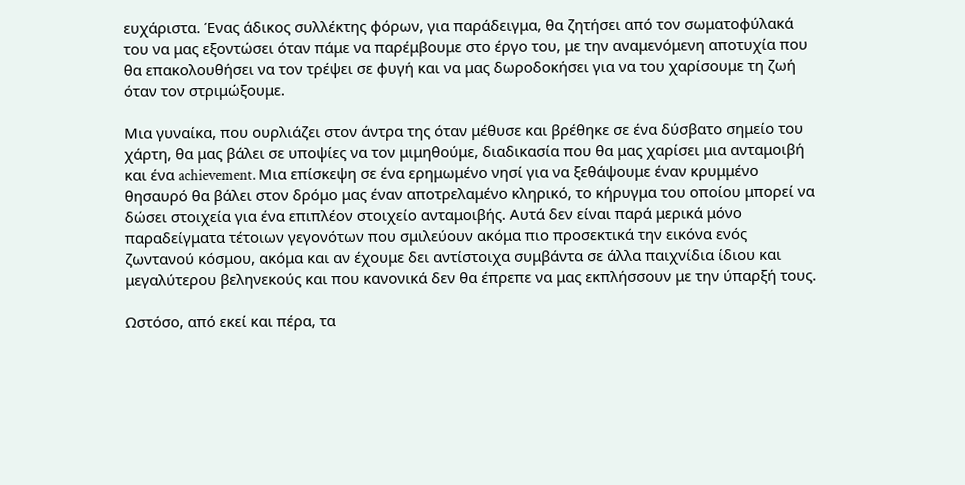ευχάριστα. Ένας άδικος συλλέκτης φόρων, για παράδειγμα, θα ζητήσει από τον σωματοφύλακά του να μας εξοντώσει όταν πάμε να παρέμβουμε στο έργο του, με την αναμενόμενη αποτυχία που θα επακολουθήσει να τον τρέψει σε φυγή και να μας δωροδοκήσει για να του χαρίσουμε τη ζωή όταν τον στριμώξουμε.

Μια γυναίκα, που ουρλιάζει στον άντρα της όταν μέθυσε και βρέθηκε σε ένα δύσβατο σημείο του χάρτη, θα μας βάλει σε υποψίες να τον μιμηθούμε, διαδικασία που θα μας χαρίσει μια ανταμοιβή και ένα achievement. Μια επίσκεψη σε ένα ερημωμένο νησί για να ξεθάψουμε έναν κρυμμένο θησαυρό θα βάλει στον δρόμο μας έναν αποτρελαμένο κληρικό, το κήρυγμα του οποίου μπορεί να δώσει στοιχεία για ένα επιπλέον στοιχείο ανταμοιβής. Αυτά δεν είναι παρά μερικά μόνο παραδείγματα τέτοιων γεγονότων που σμιλεύουν ακόμα πιο προσεκτικά την εικόνα ενός ζωντανού κόσμου, ακόμα και αν έχουμε δει αντίστοιχα συμβάντα σε άλλα παιχνίδια ίδιου και μεγαλύτερου βεληνεκούς και που κανονικά δεν θα έπρεπε να μας εκπλήσσουν με την ύπαρξή τους.

Ωστόσο, από εκεί και πέρα, τα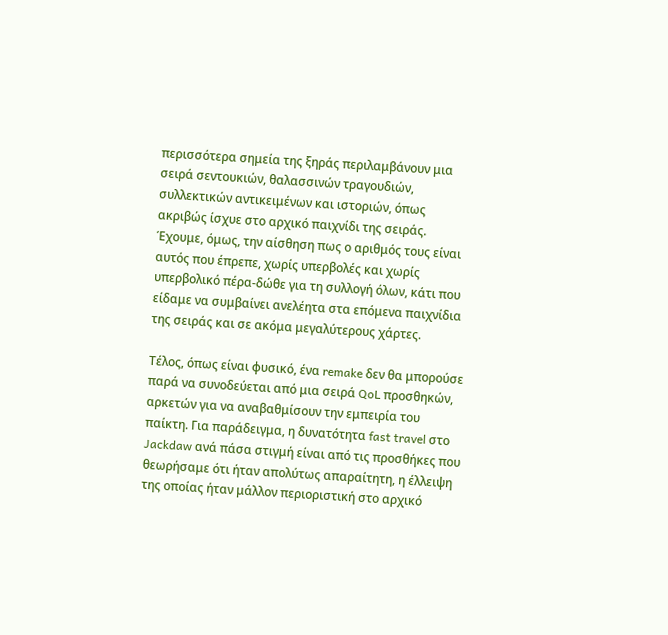περισσότερα σημεία της ξηράς περιλαμβάνουν μια σειρά σεντουκιών, θαλασσινών τραγουδιών, συλλεκτικών αντικειμένων και ιστοριών, όπως ακριβώς ίσχυε στο αρχικό παιχνίδι της σειράς. Έχουμε, όμως, την αίσθηση πως ο αριθμός τους είναι αυτός που έπρεπε, χωρίς υπερβολές και χωρίς υπερβολικό πέρα-δώθε για τη συλλογή όλων, κάτι που είδαμε να συμβαίνει ανελέητα στα επόμενα παιχνίδια της σειράς και σε ακόμα μεγαλύτερους χάρτες.

Τέλος, όπως είναι φυσικό, ένα remake δεν θα μπορούσε παρά να συνοδεύεται από μια σειρά QoL προσθηκών, αρκετών για να αναβαθμίσουν την εμπειρία του παίκτη. Για παράδειγμα, η δυνατότητα fast travel στο Jackdaw ανά πάσα στιγμή είναι από τις προσθήκες που θεωρήσαμε ότι ήταν απολύτως απαραίτητη, η έλλειψη της οποίας ήταν μάλλον περιοριστική στο αρχικό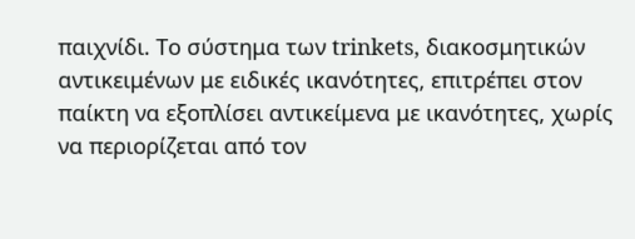παιχνίδι. Το σύστημα των trinkets, διακοσμητικών αντικειμένων με ειδικές ικανότητες, επιτρέπει στον παίκτη να εξοπλίσει αντικείμενα με ικανότητες, χωρίς να περιορίζεται από τον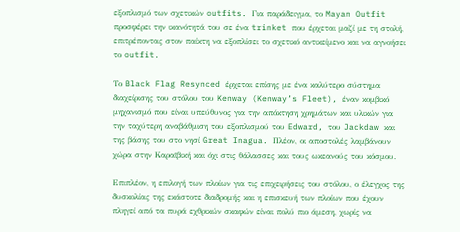εξοπλισμό των σχετικών outfits. Για παράδειγμα, το Mayan Outfit προσφέρει την ικανότητά του σε ένα trinket που έρχεται μαζί με τη στολή, επιτρέποντας στον παίκτη να εξοπλίσει το σχετικό αντικείμενο και να αγνοήσει το outfit.

Το Black Flag Resynced έρχεται επίσης με ένα καλύτερο σύστημα διαχείρισης του στόλου του Kenway (Kenway’s Fleet), έναν κομβικό μηχανισμό που είναι υπεύθυνος για την απόκτηση χρημάτων και υλικών για την ταχύτερη αναβάθμιση του εξοπλισμού του Edward, του Jackdaw και της βάσης του στο νησί Great Inagua. Πλέον, οι αποστολές λαμβάνουν χώρα στην Καραϊβική και όχι στις θάλασσες και τους ωκεανούς του κόσμου.

Επιπλέον, η επιλογή των πλοίων για τις επιχειρήσεις του στόλου, ο έλεγχος της δυσκολίας της εκάστοτε διαδρομής και η επισκευή των πλοίων που έχουν πληγεί από τα πυρά εχθρικών σκαφών είναι πολύ πιο άμεση, χωρίς να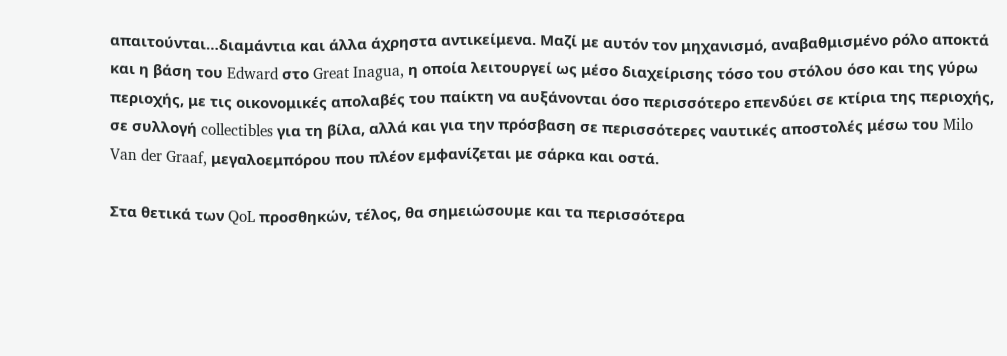απαιτούνται…διαμάντια και άλλα άχρηστα αντικείμενα. Μαζί με αυτόν τον μηχανισμό, αναβαθμισμένο ρόλο αποκτά και η βάση του Edward στο Great Inagua, η οποία λειτουργεί ως μέσο διαχείρισης τόσο του στόλου όσο και της γύρω περιοχής, με τις οικονομικές απολαβές του παίκτη να αυξάνονται όσο περισσότερο επενδύει σε κτίρια της περιοχής, σε συλλογή collectibles για τη βίλα, αλλά και για την πρόσβαση σε περισσότερες ναυτικές αποστολές μέσω του Milo Van der Graaf, μεγαλοεμπόρου που πλέον εμφανίζεται με σάρκα και οστά.

Στα θετικά των QoL προσθηκών, τέλος, θα σημειώσουμε και τα περισσότερα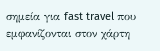σημεία για fast travel που εμφανίζονται στον χάρτη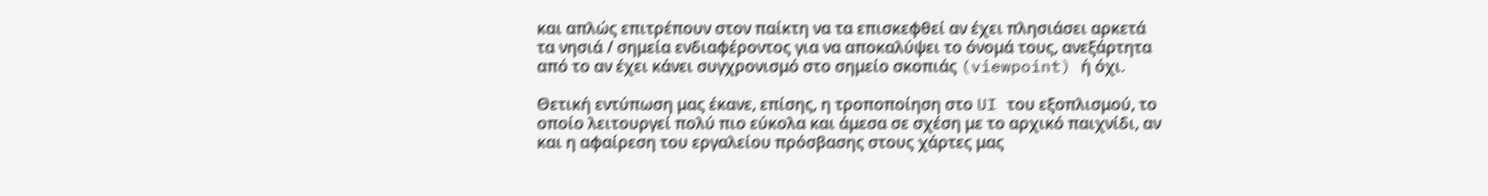και απλώς επιτρέπουν στον παίκτη να τα επισκεφθεί αν έχει πλησιάσει αρκετά τα νησιά / σημεία ενδιαφέροντος για να αποκαλύψει το όνομά τους, ανεξάρτητα από το αν έχει κάνει συγχρονισμό στο σημείο σκοπιάς (viewpoint) ή όχι.

Θετική εντύπωση μας έκανε, επίσης, η τροποποίηση στο UI του εξοπλισμού, το οποίο λειτουργεί πολύ πιο εύκολα και άμεσα σε σχέση με το αρχικό παιχνίδι, αν και η αφαίρεση του εργαλείου πρόσβασης στους χάρτες μας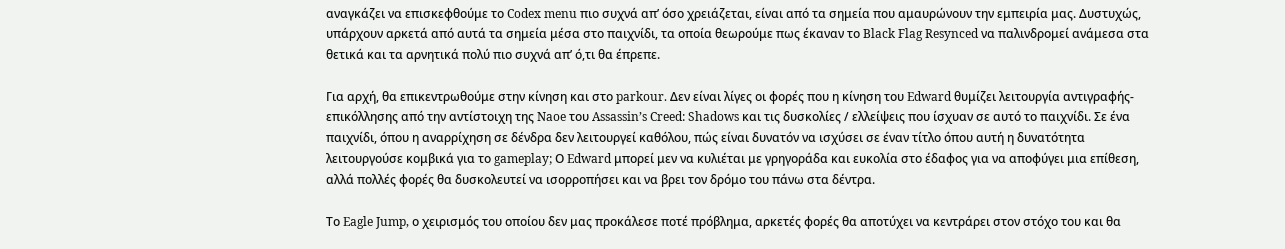αναγκάζει να επισκεφθούμε το Codex menu πιο συχνά απ’ όσο χρειάζεται, είναι από τα σημεία που αμαυρώνουν την εμπειρία μας. Δυστυχώς, υπάρχουν αρκετά από αυτά τα σημεία μέσα στο παιχνίδι, τα οποία θεωρούμε πως έκαναν το Black Flag Resynced να παλινδρομεί ανάμεσα στα θετικά και τα αρνητικά πολύ πιο συχνά απ’ ό,τι θα έπρεπε.

Για αρχή, θα επικεντρωθούμε στην κίνηση και στο parkour. Δεν είναι λίγες οι φορές που η κίνηση του Edward θυμίζει λειτουργία αντιγραφής-επικόλλησης από την αντίστοιχη της Naoe του Assassin’s Creed: Shadows και τις δυσκολίες / ελλείψεις που ίσχυαν σε αυτό το παιχνίδι. Σε ένα παιχνίδι, όπου η αναρρίχηση σε δένδρα δεν λειτουργεί καθόλου, πώς είναι δυνατόν να ισχύσει σε έναν τίτλο όπου αυτή η δυνατότητα λειτουργούσε κομβικά για το gameplay; Ο Edward μπορεί μεν να κυλιέται με γρηγοράδα και ευκολία στο έδαφος για να αποφύγει μια επίθεση, αλλά πολλές φορές θα δυσκολευτεί να ισορροπήσει και να βρει τον δρόμο του πάνω στα δέντρα.

Το Eagle Jump, ο χειρισμός του οποίου δεν μας προκάλεσε ποτέ πρόβλημα, αρκετές φορές θα αποτύχει να κεντράρει στον στόχο του και θα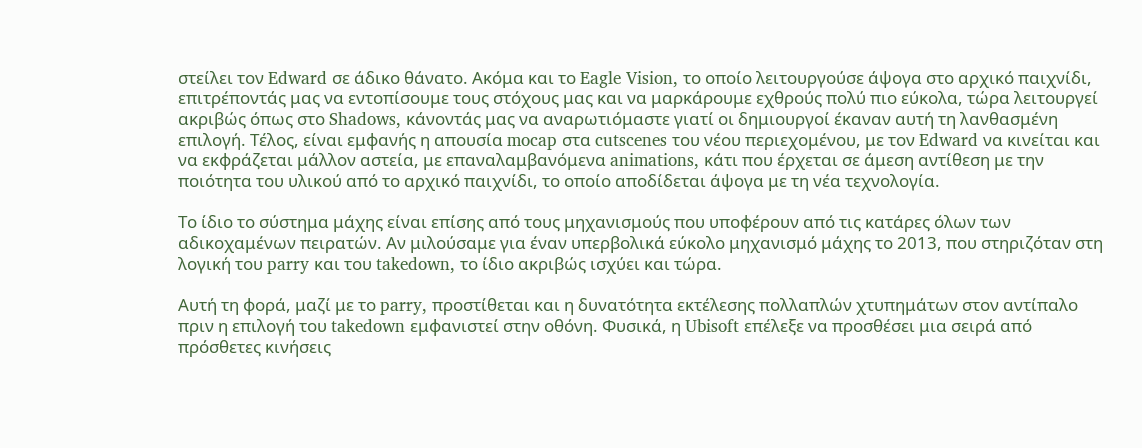στείλει τον Edward σε άδικο θάνατο. Ακόμα και το Eagle Vision, το οποίο λειτουργούσε άψογα στο αρχικό παιχνίδι, επιτρέποντάς μας να εντοπίσουμε τους στόχους μας και να μαρκάρουμε εχθρούς πολύ πιο εύκολα, τώρα λειτουργεί ακριβώς όπως στο Shadows, κάνοντάς μας να αναρωτιόμαστε γιατί οι δημιουργοί έκαναν αυτή τη λανθασμένη επιλογή. Τέλος, είναι εμφανής η απουσία mocap στα cutscenes του νέου περιεχομένου, με τον Edward να κινείται και να εκφράζεται μάλλον αστεία, με επαναλαμβανόμενα animations, κάτι που έρχεται σε άμεση αντίθεση με την ποιότητα του υλικού από το αρχικό παιχνίδι, το οποίο αποδίδεται άψογα με τη νέα τεχνολογία.

Το ίδιο το σύστημα μάχης είναι επίσης από τους μηχανισμούς που υποφέρουν από τις κατάρες όλων των αδικοχαμένων πειρατών. Αν μιλούσαμε για έναν υπερβολικά εύκολο μηχανισμό μάχης το 2013, που στηριζόταν στη λογική του parry και του takedown, το ίδιο ακριβώς ισχύει και τώρα.

Αυτή τη φορά, μαζί με το parry, προστίθεται και η δυνατότητα εκτέλεσης πολλαπλών χτυπημάτων στον αντίπαλο πριν η επιλογή του takedown εμφανιστεί στην οθόνη. Φυσικά, η Ubisoft επέλεξε να προσθέσει μια σειρά από πρόσθετες κινήσεις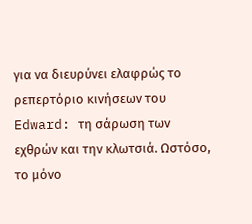για να διευρύνει ελαφρώς το ρεπερτόριο κινήσεων του Edward: τη σάρωση των εχθρών και την κλωτσιά. Ωστόσο, το μόνο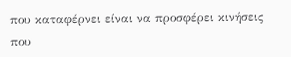που καταφέρνει είναι να προσφέρει κινήσεις που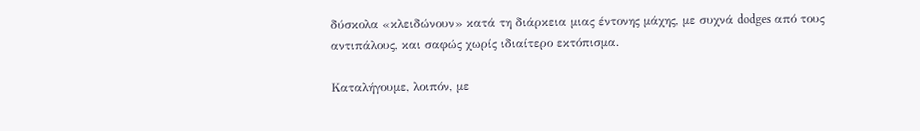δύσκολα «κλειδώνουν» κατά τη διάρκεια μιας έντονης μάχης, με συχνά dodges από τους αντιπάλους, και σαφώς χωρίς ιδιαίτερο εκτόπισμα.

Καταλήγουμε, λοιπόν, με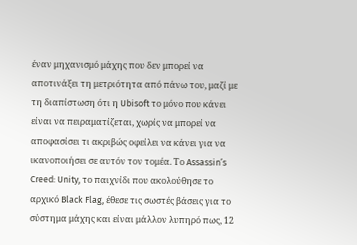έναν μηχανισμό μάχης που δεν μπορεί να αποτινάξει τη μετριότητα από πάνω του, μαζί με τη διαπίστωση ότι η Ubisoft το μόνο που κάνει είναι να πειραματίζεται, χωρίς να μπορεί να αποφασίσει τι ακριβώς οφείλει να κάνει για να ικανοποιήσει σε αυτόν τον τομέα. Το Assassin’s Creed: Unity, το παιχνίδι που ακολούθησε το αρχικό Black Flag, έθεσε τις σωστές βάσεις για το σύστημα μάχης και είναι μάλλον λυπηρό πως, 12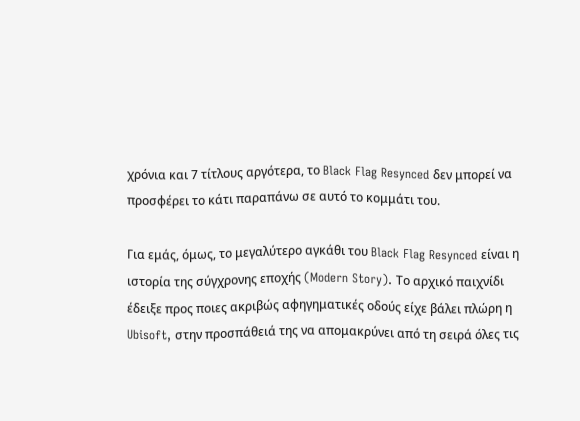χρόνια και 7 τίτλους αργότερα, το Black Flag Resynced δεν μπορεί να προσφέρει το κάτι παραπάνω σε αυτό το κομμάτι του.

Για εμάς, όμως, το μεγαλύτερο αγκάθι του Black Flag Resynced είναι η ιστορία της σύγχρονης εποχής (Modern Story). Το αρχικό παιχνίδι έδειξε προς ποιες ακριβώς αφηγηματικές οδούς είχε βάλει πλώρη η Ubisoft, στην προσπάθειά της να απομακρύνει από τη σειρά όλες τις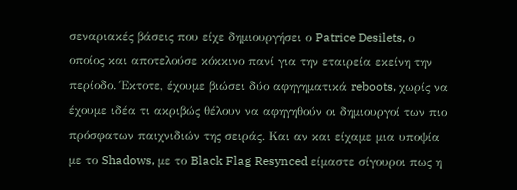σεναριακές βάσεις που είχε δημιουργήσει ο Patrice Desilets, ο οποίος και αποτελούσε κόκκινο πανί για την εταιρεία εκείνη την περίοδο. Έκτοτε, έχουμε βιώσει δύο αφηγηματικά reboots, χωρίς να έχουμε ιδέα τι ακριβώς θέλουν να αφηγηθούν οι δημιουργοί των πιο πρόσφατων παιχνιδιών της σειράς. Και αν και είχαμε μια υποψία με το Shadows, με το Black Flag Resynced είμαστε σίγουροι πως η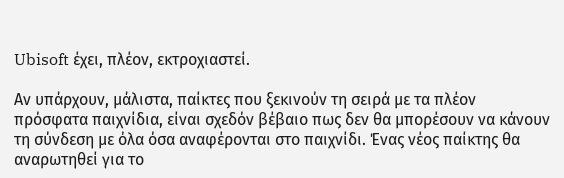Ubisoft έχει, πλέον, εκτροχιαστεί.

Αν υπάρχουν, μάλιστα, παίκτες που ξεκινούν τη σειρά με τα πλέον πρόσφατα παιχνίδια, είναι σχεδόν βέβαιο πως δεν θα μπορέσουν να κάνουν τη σύνδεση με όλα όσα αναφέρονται στο παιχνίδι. Ένας νέος παίκτης θα αναρωτηθεί για το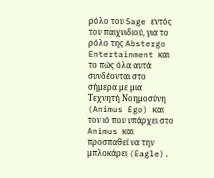ρόλο του Sage εντός του παιχνιδιού, για το ρόλο της Abstergo Entertainment και το πώς όλα αυτά συνδέονται στο σήμερα με μια Τεχνητή Νοημοσύνη (Animus Ego) και τον ιό που υπάρχει στο Animus και προσπαθεί να την μπλοκάρει (Eagle).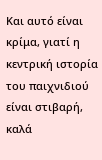Και αυτό είναι κρίμα, γιατί η κεντρική ιστορία του παιχνιδιού είναι στιβαρή, καλά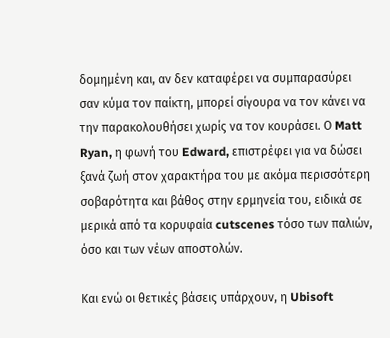δομημένη και, αν δεν καταφέρει να συμπαρασύρει σαν κύμα τον παίκτη, μπορεί σίγουρα να τον κάνει να την παρακολουθήσει χωρίς να τον κουράσει. Ο Matt Ryan, η φωνή του Edward, επιστρέφει για να δώσει ξανά ζωή στον χαρακτήρα του με ακόμα περισσότερη σοβαρότητα και βάθος στην ερμηνεία του, ειδικά σε μερικά από τα κορυφαία cutscenes τόσο των παλιών, όσο και των νέων αποστολών.

Και ενώ οι θετικές βάσεις υπάρχουν, η Ubisoft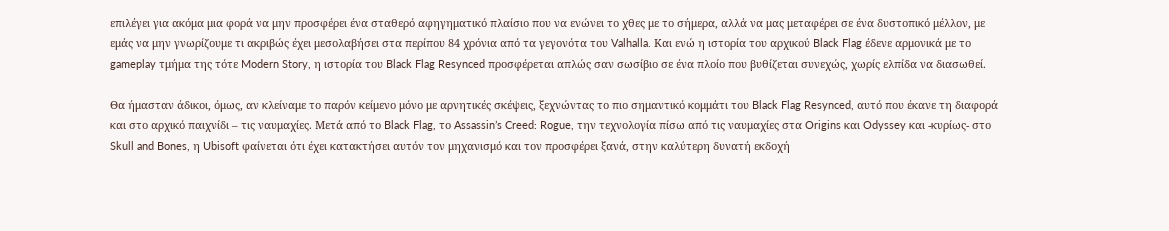επιλέγει για ακόμα μια φορά να μην προσφέρει ένα σταθερό αφηγηματικό πλαίσιο που να ενώνει το χθες με το σήμερα, αλλά να μας μεταφέρει σε ένα δυστοπικό μέλλον, με εμάς να μην γνωρίζουμε τι ακριβώς έχει μεσολαβήσει στα περίπου 84 χρόνια από τα γεγονότα του Valhalla. Και ενώ η ιστορία του αρχικού Black Flag έδενε αρμονικά με το gameplay τμήμα της τότε Modern Story, η ιστορία του Black Flag Resynced προσφέρεται απλώς σαν σωσίβιο σε ένα πλοίο που βυθίζεται συνεχώς, χωρίς ελπίδα να διασωθεί.

Θα ήμασταν άδικοι, όμως, αν κλείναμε το παρόν κείμενο μόνο με αρνητικές σκέψεις, ξεχνώντας το πιο σημαντικό κομμάτι του Black Flag Resynced, αυτό που έκανε τη διαφορά και στο αρχικό παιχνίδι – τις ναυμαχίες. Μετά από το Black Flag, το Assassin’s Creed: Rogue, την τεχνολογία πίσω από τις ναυμαχίες στα Origins και Odyssey και -κυρίως- στο Skull and Bones, η Ubisoft φαίνεται ότι έχει κατακτήσει αυτόν τον μηχανισμό και τον προσφέρει ξανά, στην καλύτερη δυνατή εκδοχή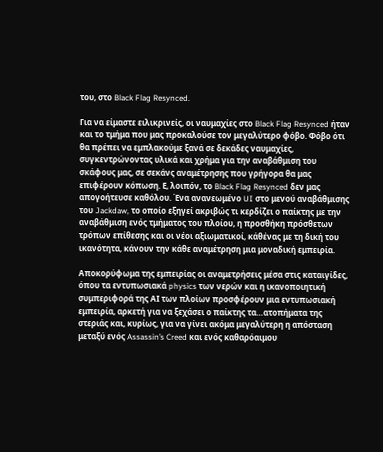του, στο Black Flag Resynced.

Για να είμαστε ειλικρινείς, οι ναυμαχίες στο Black Flag Resynced ήταν και το τμήμα που μας προκαλούσε τον μεγαλύτερο φόβο. Φόβο ότι θα πρέπει να εμπλακούμε ξανά σε δεκάδες ναυμαχίες, συγκεντρώνοντας υλικά και χρήμα για την αναβάθμιση του σκάφους μας, σε σεκάνς αναμέτρησης που γρήγορα θα μας επιφέρουν κόπωση. Ε, λοιπόν, το Black Flag Resynced δεν μας απογοήτευσε καθόλου. Ένα ανανεωμένο UI στο μενού αναβάθμισης του Jackdaw, το οποίο εξηγεί ακριβώς τι κερδίζει ο παίκτης με την αναβάθμιση ενός τμήματος του πλοίου, η προσθήκη πρόσθετων τρόπων επίθεσης και οι νέοι αξιωματικοί, κάθένας με τη δική του ικανότητα, κάνουν την κάθε αναμέτρηση μια μοναδική εμπειρία.

Αποκορύφωμα της εμπειρίας οι αναμετρήσεις μέσα στις καταιγίδες, όπου τα εντυπωσιακά physics των νερών και η ικανοποιητική συμπεριφορά της ΑΙ των πλοίων προσφέρουν μια εντυπωσιακή εμπειρία, αρκετή για να ξεχάσει ο παίκτης τα…ατοπήματα της στεριάς και, κυρίως, για να γίνει ακόμα μεγαλύτερη η απόσταση μεταξύ ενός Assassin’s Creed και ενός καθαρόαιμου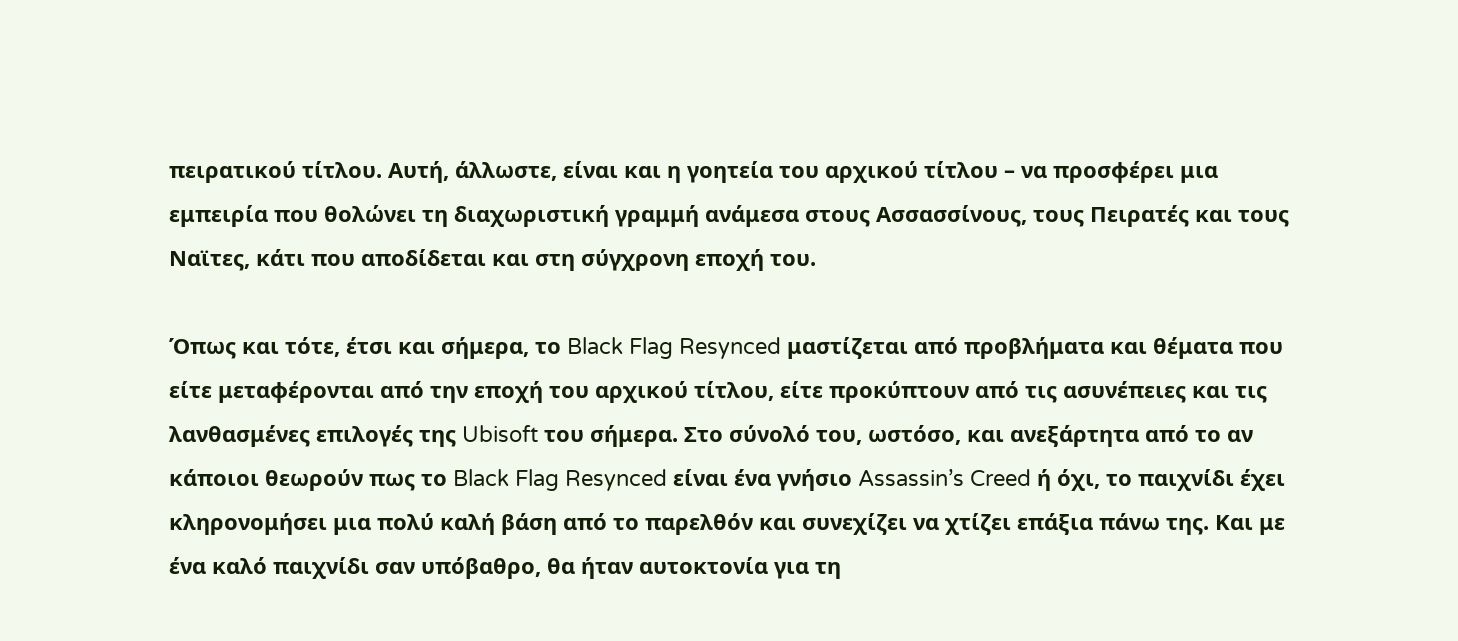πειρατικού τίτλου. Αυτή, άλλωστε, είναι και η γοητεία του αρχικού τίτλου – να προσφέρει μια εμπειρία που θολώνει τη διαχωριστική γραμμή ανάμεσα στους Ασσασσίνους, τους Πειρατές και τους Ναϊτες, κάτι που αποδίδεται και στη σύγχρονη εποχή του.

Όπως και τότε, έτσι και σήμερα, το Black Flag Resynced μαστίζεται από προβλήματα και θέματα που είτε μεταφέρονται από την εποχή του αρχικού τίτλου, είτε προκύπτουν από τις ασυνέπειες και τις λανθασμένες επιλογές της Ubisoft του σήμερα. Στο σύνολό του, ωστόσο, και ανεξάρτητα από το αν κάποιοι θεωρούν πως το Black Flag Resynced είναι ένα γνήσιο Assassin’s Creed ή όχι, το παιχνίδι έχει κληρονομήσει μια πολύ καλή βάση από το παρελθόν και συνεχίζει να χτίζει επάξια πάνω της. Και με ένα καλό παιχνίδι σαν υπόβαθρο, θα ήταν αυτοκτονία για τη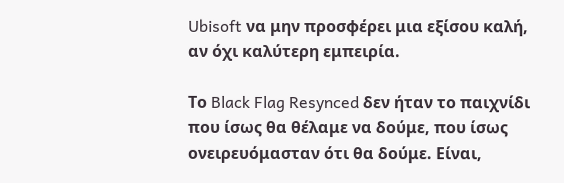Ubisoft να μην προσφέρει μια εξίσου καλή, αν όχι καλύτερη εμπειρία.

Το Black Flag Resynced δεν ήταν το παιχνίδι που ίσως θα θέλαμε να δούμε, που ίσως ονειρευόμασταν ότι θα δούμε. Είναι,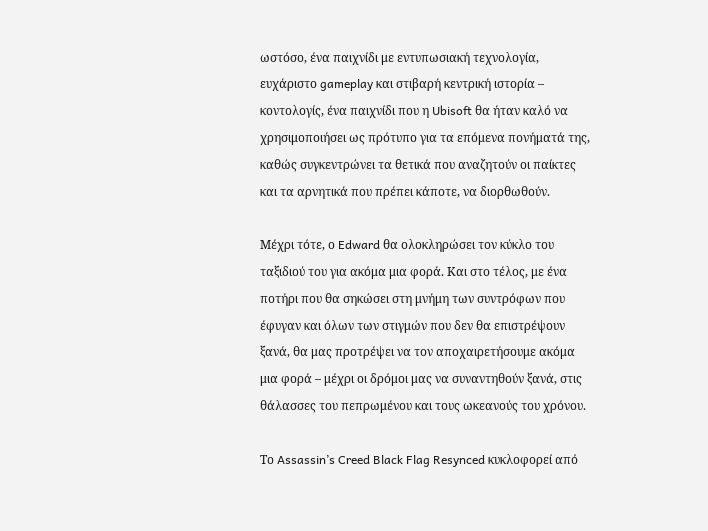ωστόσο, ένα παιχνίδι με εντυπωσιακή τεχνολογία, ευχάριστο gameplay και στιβαρή κεντρική ιστορία – κοντολογίς, ένα παιχνίδι που η Ubisoft θα ήταν καλό να χρησιμοποιήσει ως πρότυπο για τα επόμενα πονήματά της, καθώς συγκεντρώνει τα θετικά που αναζητούν οι παίκτες και τα αρνητικά που πρέπει κάποτε, να διορθωθούν.

Μέχρι τότε, ο Edward θα ολοκληρώσει τον κύκλο του ταξιδιού του για ακόμα μια φορά. Και στο τέλος, με ένα ποτήρι που θα σηκώσει στη μνήμη των συντρόφων που έφυγαν και όλων των στιγμών που δεν θα επιστρέψουν ξανά, θα μας προτρέψει να τον αποχαιρετήσουμε ακόμα μια φορά – μέχρι οι δρόμοι μας να συναντηθούν ξανά, στις θάλασσες του πεπρωμένου και τους ωκεανούς του χρόνου.

Το Assassin’s Creed Black Flag Resynced κυκλοφορεί από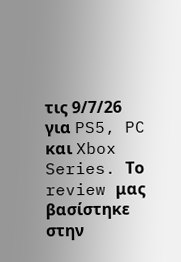τις 9/7/26 για PS5, PC και Xbox Series. Το review μας βασίστηκε στην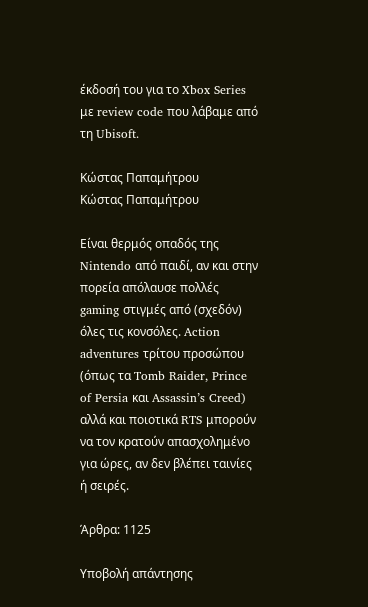έκδοσή του για το Xbox Series με review code που λάβαμε από τη Ubisoft.

Κώστας Παπαμήτρου
Κώστας Παπαμήτρου

Είναι θερμός οπαδός της Nintendo από παιδί, αν και στην πορεία απόλαυσε πολλές gaming στιγμές από (σχεδόν) όλες τις κονσόλες. Action adventures τρίτου προσώπου (όπως τα Tomb Raider, Prince of Persia και Assassin’s Creed) αλλά και ποιοτικά RTS μπορούν να τον κρατούν απασχολημένο για ώρες, αν δεν βλέπει ταινίες ή σειρές.

Άρθρα: 1125

Υποβολή απάντησης